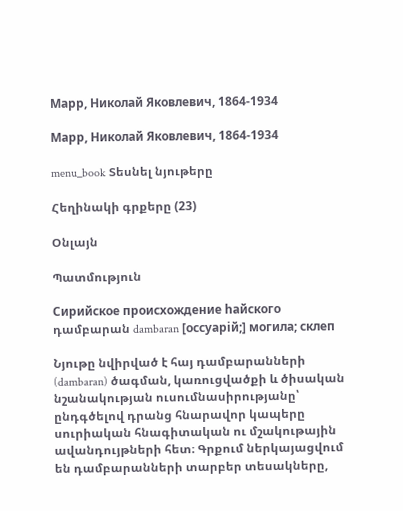Марр, Николай Яковлевич, 1864-1934

Марр, Николай Яковлевич, 1864-1934

menu_book Տեսնել նյութերը

Հեղինակի գրքերը (23)

Օնլայն

Պատմություն

Сирийское происхождение hайского դամբարան dambaran [оссуарiй;] могила; склеп

Նյութը նվիրված է հայ դամբարանների (dambaran) ծագման, կառուցվածքի և ծիսական նշանակության ուսումնասիրությանը՝ ընդգծելով դրանց հնարավոր կապերը սուրիական հնագիտական ու մշակութային ավանդույթների հետ։ Գրքում ներկայացվում են դամբարանների տարբեր տեսակները,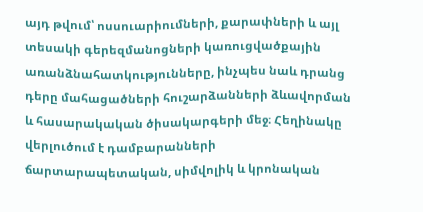այդ թվում՝ ոսսուարիումների, քարափների և այլ տեսակի գերեզմանոցների կառուցվածքային առանձնահատկությունները, ինչպես նաև դրանց դերը մահացածների հուշարձանների ձևավորման և հասարակական ծիսակարգերի մեջ։ Հեղինակը վերլուծում է դամբարանների ճարտարապետական, սիմվոլիկ և կրոնական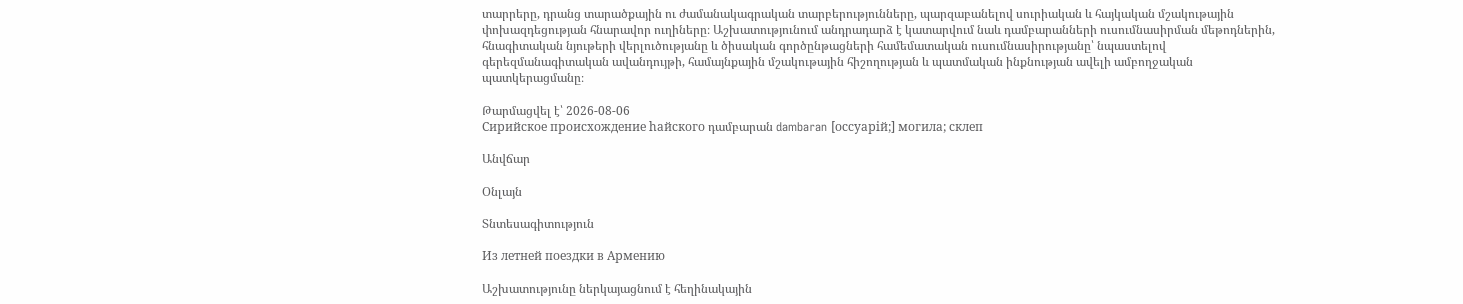տարրերը, դրանց տարածքային ու ժամանակագրական տարբերությունները, պարզաբանելով սուրիական և հայկական մշակութային փոխազդեցության հնարավոր ուղիները։ Աշխատությունում անդրադարձ է կատարվում նաև դամբարանների ուսումնասիրման մեթոդներին, հնագիտական նյութերի վերլուծությանը և ծիսական գործընթացների համեմատական ուսումնասիրությանը՝ նպաստելով գերեզմանագիտական ավանդույթի, համայնքային մշակութային հիշողության և պատմական ինքնության ավելի ամբողջական պատկերացմանը։

Թարմացվել է՝ 2026-08-06
Сирийское происхождение hайского դամբարան dambaran [оссуарiй;] могила; склеп

Անվճար

Օնլայն

Տնտեսագիտություն

Из летней поездки в Армению

Աշխատությունը ներկայացնում է հեղինակային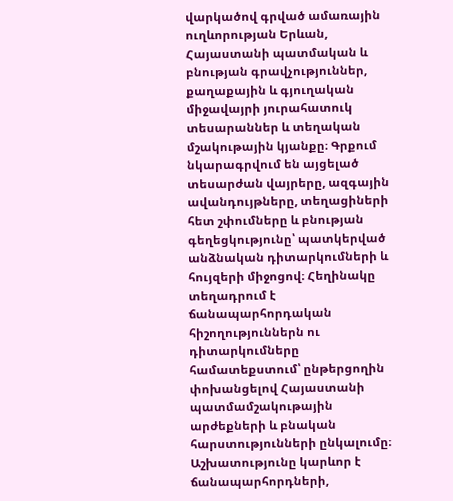վարկածով գրված ամառային ուղևորության Երևան, Հայաստանի պատմական և բնության գրավչություններ, քաղաքային և գյուղական միջավայրի յուրահատուկ տեսարաններ և տեղական մշակութային կյանքը։ Գրքում նկարագրվում են այցելած տեսարժան վայրերը, ազգային ավանդույթները, տեղացիների հետ շփումները և բնության գեղեցկությունը՝ պատկերված անձնական դիտարկումների և հույզերի միջոցով։ Հեղինակը տեղադրում է ճանապարհորդական հիշողություններն ու դիտարկումները համատեքստում՝ ընթերցողին փոխանցելով Հայաստանի պատմամշակութային արժեքների և բնական հարստությունների ընկալումը։ Աշխատությունը կարևոր է ճանապարհորդների,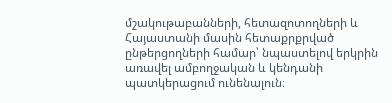մշակութաբանների, հետազոտողների և Հայաստանի մասին հետաքրքրված ընթերցողների համար՝ նպաստելով երկրին առավել ամբողջական և կենդանի պատկերացում ունենալուն։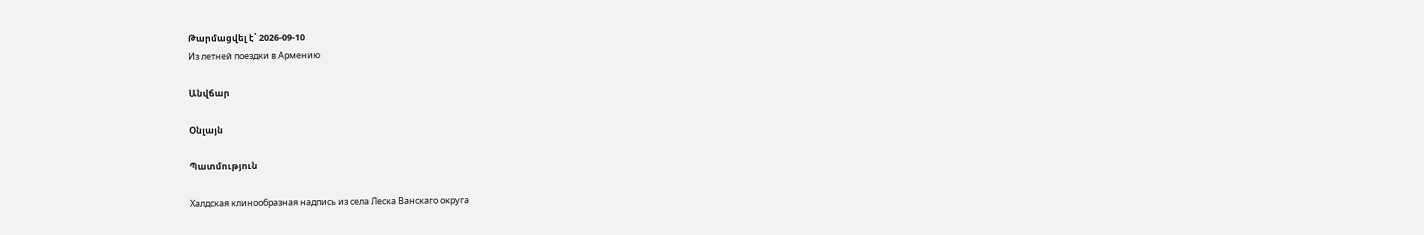Թարմացվել է՝ 2026-09-10
Из летней поездки в Армению

Անվճար

Օնլայն

Պատմություն

Халдская клинообразная надпись из села Леска Ванскаго округа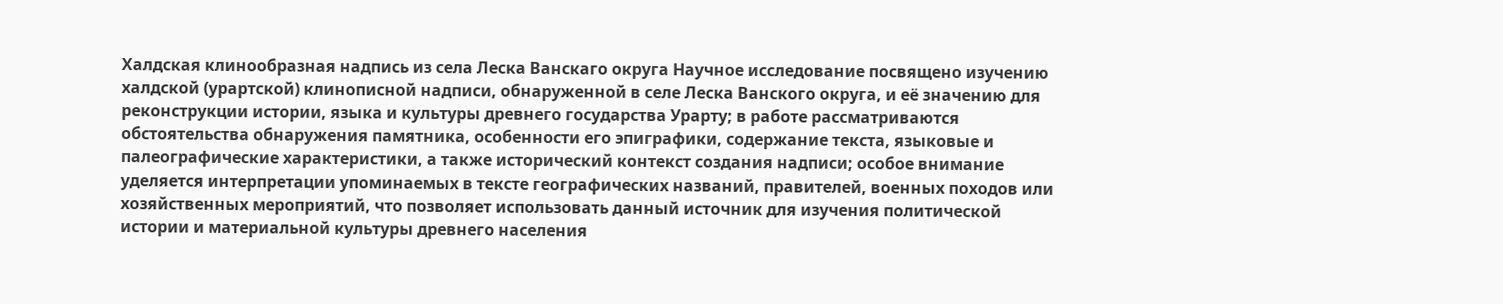Халдская клинообразная надпись из села Леска Ванскаго округа Научное исследование посвящено изучению халдской (урартской) клинописной надписи, обнаруженной в селе Леска Ванского округа, и её значению для реконструкции истории, языка и культуры древнего государства Урарту; в работе рассматриваются обстоятельства обнаружения памятника, особенности его эпиграфики, содержание текста, языковые и палеографические характеристики, а также исторический контекст создания надписи; особое внимание уделяется интерпретации упоминаемых в тексте географических названий, правителей, военных походов или хозяйственных мероприятий, что позволяет использовать данный источник для изучения политической истории и материальной культуры древнего населения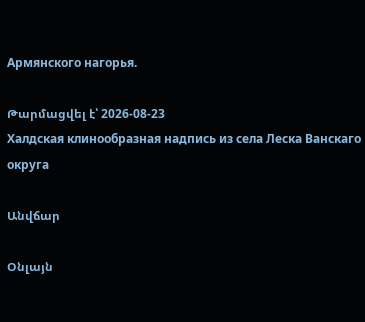Армянского нагорья.

Թարմացվել է՝ 2026-08-23
Халдская клинообразная надпись из села Леска Ванскаго округа

Անվճար

Օնլայն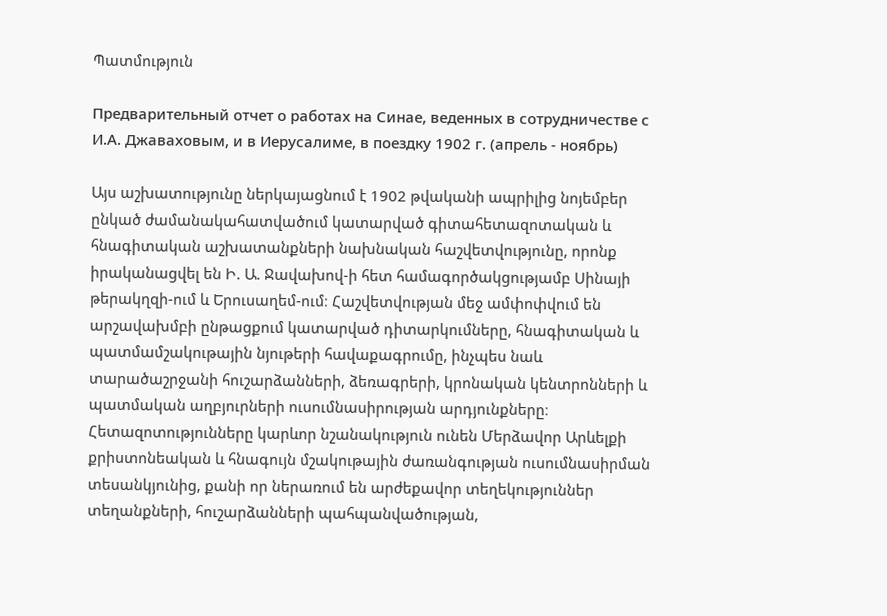Պատմություն

Предварительный отчет о работах на Синае, веденных в сотрудничестве с И.А. Джаваховым, и в Иерусалиме, в поездку 1902 г. (апрель - ноябрь)

Այս աշխատությունը ներկայացնում է 1902 թվականի ապրիլից նոյեմբեր ընկած ժամանակահատվածում կատարված գիտահետազոտական և հնագիտական աշխատանքների նախնական հաշվետվությունը, որոնք իրականացվել են Ի. Ա. Ջավախով-ի հետ համագործակցությամբ Սինայի թերակղզի-ում և Երուսաղեմ-ում։ Հաշվետվության մեջ ամփոփվում են արշավախմբի ընթացքում կատարված դիտարկումները, հնագիտական և պատմամշակութային նյութերի հավաքագրումը, ինչպես նաև տարածաշրջանի հուշարձանների, ձեռագրերի, կրոնական կենտրոնների և պատմական աղբյուրների ուսումնասիրության արդյունքները։ Հետազոտությունները կարևոր նշանակություն ունեն Մերձավոր Արևելքի քրիստոնեական և հնագույն մշակութային ժառանգության ուսումնասիրման տեսանկյունից, քանի որ ներառում են արժեքավոր տեղեկություններ տեղանքների, հուշարձանների պահպանվածության,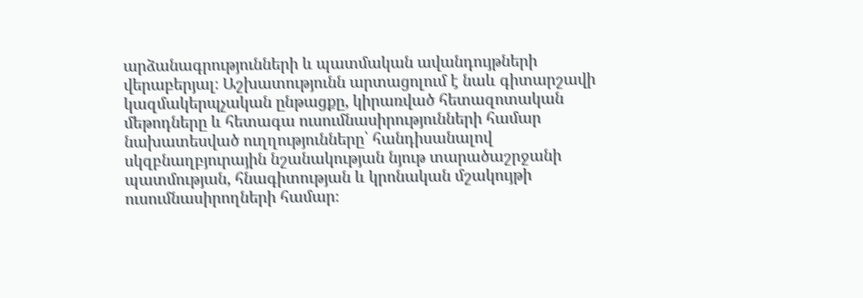արձանագրությունների և պատմական ավանդույթների վերաբերյալ։ Աշխատությունն արտացոլում է նաև գիտարշավի կազմակերպչական ընթացքը, կիրառված հետազոտական մեթոդները և հետագա ուսումնասիրությունների համար նախատեսված ուղղությունները՝ հանդիսանալով սկզբնաղբյուրային նշանակության նյութ տարածաշրջանի պատմության, հնագիտության և կրոնական մշակույթի ուսումնասիրողների համար։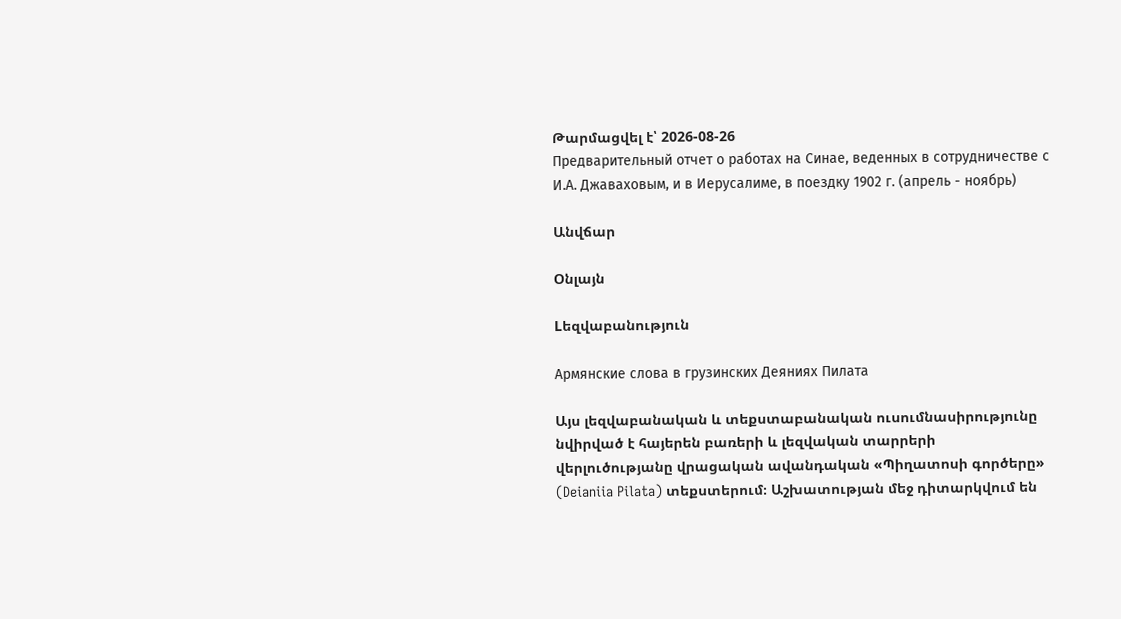Թարմացվել է՝ 2026-08-26
Предварительный отчет о работах на Синае, веденных в сотрудничестве с И.А. Джаваховым, и в Иерусалиме, в поездку 1902 г. (апрель - ноябрь)

Անվճար

Օնլայն

Lեզվաբանություն

Армянские слова в грузинских Деяниях Пилата

Այս լեզվաբանական և տեքստաբանական ուսումնասիրությունը նվիրված է հայերեն բառերի և լեզվական տարրերի վերլուծությանը վրացական ավանդական «Պիղատոսի գործերը» (Deianiia Pilata) տեքստերում։ Աշխատության մեջ դիտարկվում են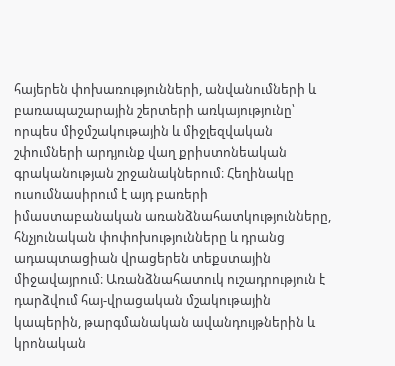հայերեն փոխառությունների, անվանումների և բառապաշարային շերտերի առկայությունը՝ որպես միջմշակութային և միջլեզվական շփումների արդյունք վաղ քրիստոնեական գրականության շրջանակներում։ Հեղինակը ուսումնասիրում է այդ բառերի իմաստաբանական առանձնահատկությունները, հնչյունական փոփոխությունները և դրանց ադապտացիան վրացերեն տեքստային միջավայրում։ Առանձնահատուկ ուշադրություն է դարձվում հայ-վրացական մշակութային կապերին, թարգմանական ավանդույթներին և կրոնական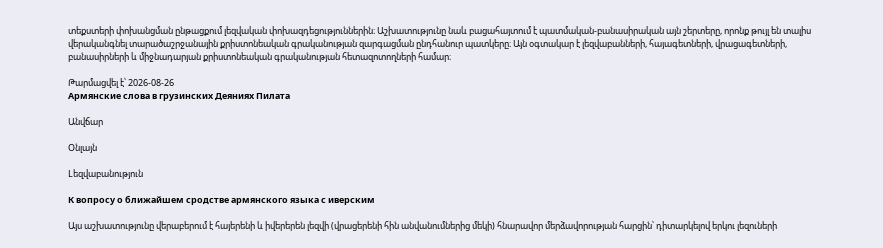տեքստերի փոխանցման ընթացքում լեզվական փոխազդեցություններին։ Աշխատությունը նաև բացահայտում է պատմական-բանասիրական այն շերտերը, որոնք թույլ են տալիս վերականգնել տարածաշրջանային քրիստոնեական գրականության զարգացման ընդհանուր պատկերը։ Այն օգտակար է լեզվաբանների, հայագետների, վրացագետների, բանասիրների և միջնադարյան քրիստոնեական գրականության հետազոտողների համար։

Թարմացվել է՝ 2026-08-26
Армянские слова в грузинских Деяниях Пилата

Անվճար

Օնլայն

Lեզվաբանություն

К вопросу о ближайшем сродстве армянского языка с иверским

Այս աշխատությունը վերաբերում է հայերենի և իվերերեն լեզվի (վրացերենի հին անվանումներից մեկի) հնարավոր մերձավորության հարցին՝ դիտարկելով երկու լեզուների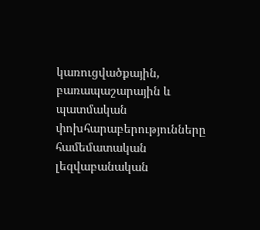կառուցվածքային, բառապաշարային և պատմական փոխհարաբերությունները համեմատական լեզվաբանական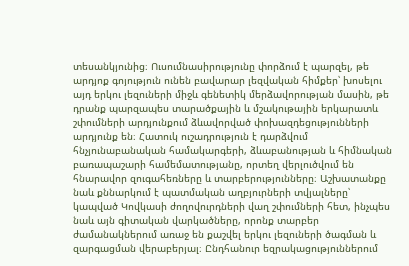տեսանկյունից։ Ուսումնասիրությունը փորձում է պարզել, թե արդյոք գոյություն ունեն բավարար լեզվական հիմքեր՝ խոսելու այդ երկու լեզուների միջև գենետիկ մերձավորության մասին, թե դրանք պարզապես տարածքային և մշակութային երկարատև շփումների արդյունքում ձևավորված փոխազդեցությունների արդյունք են։ Հատուկ ուշադրություն է դարձվում հնչյունաբանական համակարգերի, ձևաբանության և հիմնական բառապաշարի համեմատությանը, որտեղ վերլուծվում են հնարավոր զուգահեռները և տարբերությունները։ Աշխատանքը նաև քննարկում է պատմական աղբյուրների տվյալները՝ կապված Կովկասի ժողովուրդների վաղ շփումների հետ, ինչպես նաև այն գիտական վարկածները, որոնք տարբեր ժամանակներում առաջ են քաշվել երկու լեզուների ծագման և զարգացման վերաբերյալ։ Ընդհանուր եզրակացություններում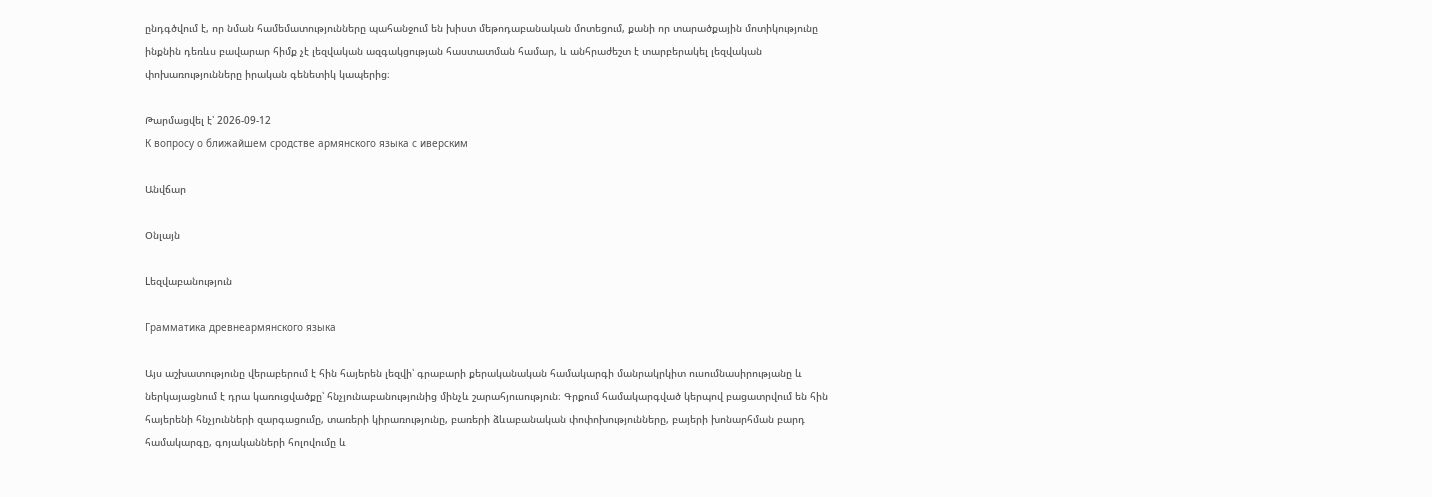ընդգծվում է, որ նման համեմատությունները պահանջում են խիստ մեթոդաբանական մոտեցում, քանի որ տարածքային մոտիկությունը ինքնին դեռևս բավարար հիմք չէ լեզվական ազգակցության հաստատման համար, և անհրաժեշտ է տարբերակել լեզվական փոխառությունները իրական գենետիկ կապերից։

Թարմացվել է՝ 2026-09-12
К вопросу о ближайшем сродстве армянского языка с иверским

Անվճար

Օնլայն

Lեզվաբանություն

Грамматика древнеармянского языка

Այս աշխատությունը վերաբերում է հին հայերեն լեզվի՝ գրաբարի քերականական համակարգի մանրակրկիտ ուսումնասիրությանը և ներկայացնում է դրա կառուցվածքը՝ հնչյունաբանությունից մինչև շարահյուսություն։ Գրքում համակարգված կերպով բացատրվում են հին հայերենի հնչյունների զարգացումը, տառերի կիրառությունը, բառերի ձևաբանական փոփոխությունները, բայերի խոնարհման բարդ համակարգը, գոյականների հոլովումը և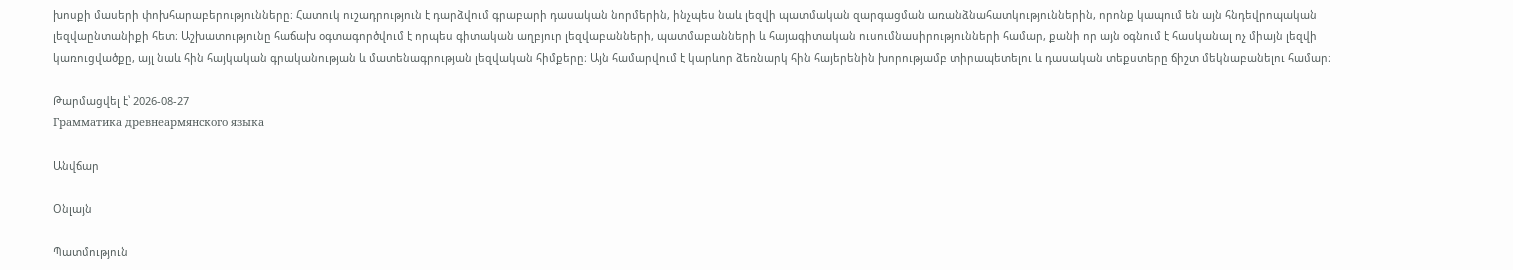խոսքի մասերի փոխհարաբերությունները։ Հատուկ ուշադրություն է դարձվում գրաբարի դասական նորմերին, ինչպես նաև լեզվի պատմական զարգացման առանձնահատկություններին, որոնք կապում են այն հնդեվրոպական լեզվաընտանիքի հետ։ Աշխատությունը հաճախ օգտագործվում է որպես գիտական աղբյուր լեզվաբանների, պատմաբանների և հայագիտական ուսումնասիրությունների համար, քանի որ այն օգնում է հասկանալ ոչ միայն լեզվի կառուցվածքը, այլ նաև հին հայկական գրականության և մատենագրության լեզվական հիմքերը։ Այն համարվում է կարևոր ձեռնարկ հին հայերենին խորությամբ տիրապետելու և դասական տեքստերը ճիշտ մեկնաբանելու համար։

Թարմացվել է՝ 2026-08-27
Грамматика древнеармянского языка

Անվճար

Օնլայն

Պատմություն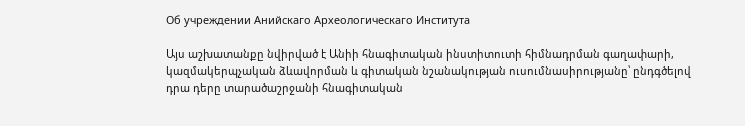Об учреждении Анийскаго Археологическаго Института

Այս աշխատանքը նվիրված է Անիի հնագիտական ինստիտուտի հիմնադրման գաղափարի, կազմակերպչական ձևավորման և գիտական նշանակության ուսումնասիրությանը՝ ընդգծելով դրա դերը տարածաշրջանի հնագիտական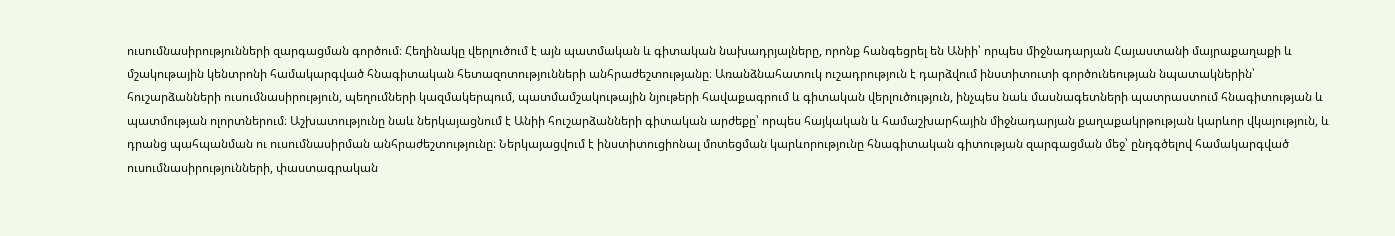ուսումնասիրությունների զարգացման գործում։ Հեղինակը վերլուծում է այն պատմական և գիտական նախադրյալները, որոնք հանգեցրել են Անիի՝ որպես միջնադարյան Հայաստանի մայրաքաղաքի և մշակութային կենտրոնի համակարգված հնագիտական հետազոտությունների անհրաժեշտությանը։ Առանձնահատուկ ուշադրություն է դարձվում ինստիտուտի գործունեության նպատակներին՝ հուշարձանների ուսումնասիրություն, պեղումների կազմակերպում, պատմամշակութային նյութերի հավաքագրում և գիտական վերլուծություն, ինչպես նաև մասնագետների պատրաստում հնագիտության և պատմության ոլորտներում։ Աշխատությունը նաև ներկայացնում է Անիի հուշարձանների գիտական արժեքը՝ որպես հայկական և համաշխարհային միջնադարյան քաղաքակրթության կարևոր վկայություն, և դրանց պահպանման ու ուսումնասիրման անհրաժեշտությունը։ Ներկայացվում է ինստիտուցիոնալ մոտեցման կարևորությունը հնագիտական գիտության զարգացման մեջ՝ ընդգծելով համակարգված ուսումնասիրությունների, փաստագրական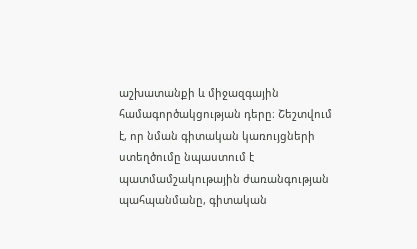աշխատանքի և միջազգային համագործակցության դերը։ Շեշտվում է, որ նման գիտական կառույցների ստեղծումը նպաստում է պատմամշակութային ժառանգության պահպանմանը, գիտական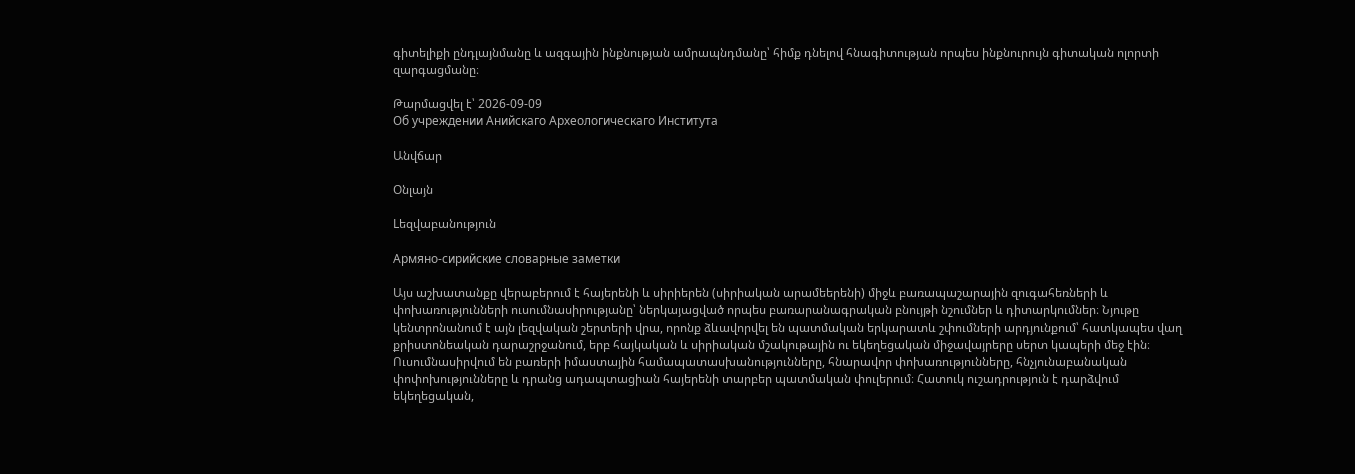գիտելիքի ընդլայնմանը և ազգային ինքնության ամրապնդմանը՝ հիմք դնելով հնագիտության որպես ինքնուրույն գիտական ոլորտի զարգացմանը։

Թարմացվել է՝ 2026-09-09
Об учреждении Анийскаго Археологическаго Института

Անվճար

Օնլայն

Lեզվաբանություն

Армяно-сирийские словарные заметки

Այս աշխատանքը վերաբերում է հայերենի և սիրիերեն (սիրիական արամեերենի) միջև բառապաշարային զուգահեռների և փոխառությունների ուսումնասիրությանը՝ ներկայացված որպես բառարանագրական բնույթի նշումներ և դիտարկումներ։ Նյութը կենտրոնանում է այն լեզվական շերտերի վրա, որոնք ձևավորվել են պատմական երկարատև շփումների արդյունքում՝ հատկապես վաղ քրիստոնեական դարաշրջանում, երբ հայկական և սիրիական մշակութային ու եկեղեցական միջավայրերը սերտ կապերի մեջ էին։ Ուսումնասիրվում են բառերի իմաստային համապատասխանությունները, հնարավոր փոխառությունները, հնչյունաբանական փոփոխությունները և դրանց ադապտացիան հայերենի տարբեր պատմական փուլերում։ Հատուկ ուշադրություն է դարձվում եկեղեցական,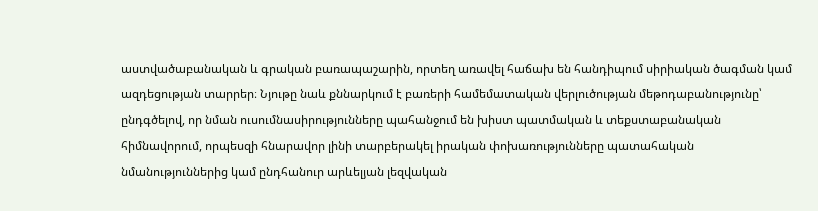աստվածաբանական և գրական բառապաշարին, որտեղ առավել հաճախ են հանդիպում սիրիական ծագման կամ ազդեցության տարրեր։ Նյութը նաև քննարկում է բառերի համեմատական վերլուծության մեթոդաբանությունը՝ ընդգծելով, որ նման ուսումնասիրությունները պահանջում են խիստ պատմական և տեքստաբանական հիմնավորում, որպեսզի հնարավոր լինի տարբերակել իրական փոխառությունները պատահական նմանություններից կամ ընդհանուր արևելյան լեզվական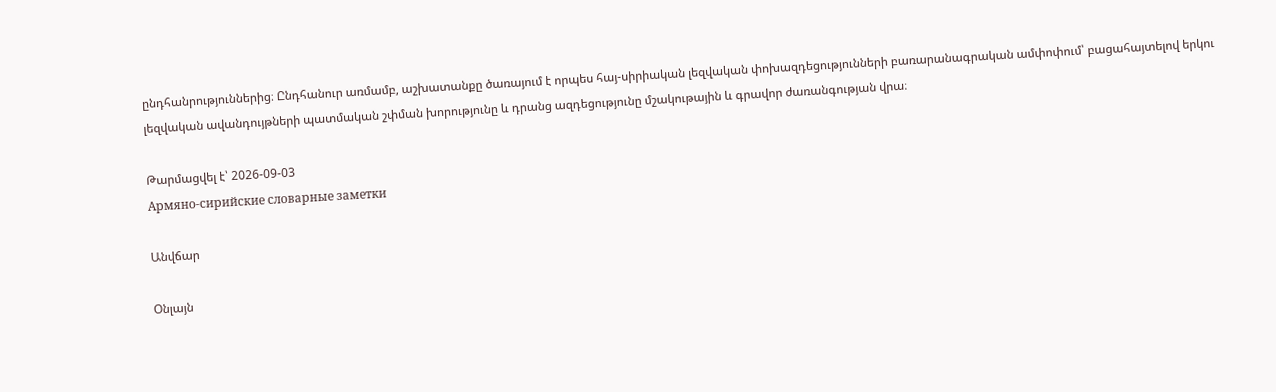ընդհանրություններից։ Ընդհանուր առմամբ, աշխատանքը ծառայում է որպես հայ-սիրիական լեզվական փոխազդեցությունների բառարանագրական ամփոփում՝ բացահայտելով երկու լեզվական ավանդույթների պատմական շփման խորությունը և դրանց ազդեցությունը մշակութային և գրավոր ժառանգության վրա։

Թարմացվել է՝ 2026-09-03
Армяно-сирийские словарные заметки

Անվճար

Օնլայն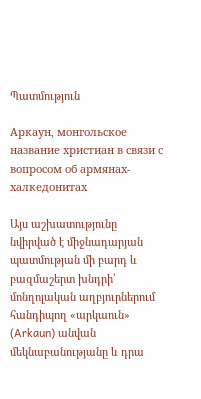Պատմություն

Аркаун, монгольское название христиан в связи с вопросом об армянах-халкедонитах

Այս աշխատությունը նվիրված է միջնադարյան պատմության մի բարդ և բազմաշերտ խնդրի՝ մոնղոլական աղբյուրներում հանդիպող «արկաուն» (Arkaun) անվան մեկնաբանությանը և դրա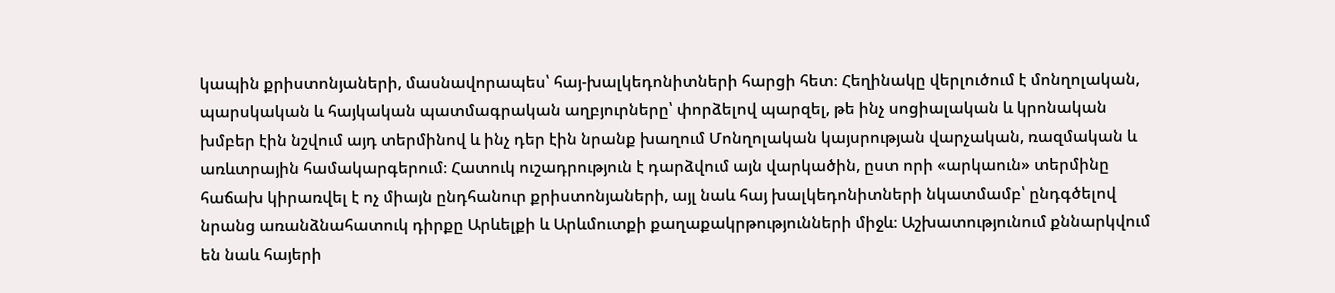կապին քրիստոնյաների, մասնավորապես՝ հայ-խալկեդոնիտների հարցի հետ։ Հեղինակը վերլուծում է մոնղոլական, պարսկական և հայկական պատմագրական աղբյուրները՝ փորձելով պարզել, թե ինչ սոցիալական և կրոնական խմբեր էին նշվում այդ տերմինով և ինչ դեր էին նրանք խաղում Մոնղոլական կայսրության վարչական, ռազմական և առևտրային համակարգերում։ Հատուկ ուշադրություն է դարձվում այն վարկածին, ըստ որի «արկաուն» տերմինը հաճախ կիրառվել է ոչ միայն ընդհանուր քրիստոնյաների, այլ նաև հայ խալկեդոնիտների նկատմամբ՝ ընդգծելով նրանց առանձնահատուկ դիրքը Արևելքի և Արևմուտքի քաղաքակրթությունների միջև։ Աշխատությունում քննարկվում են նաև հայերի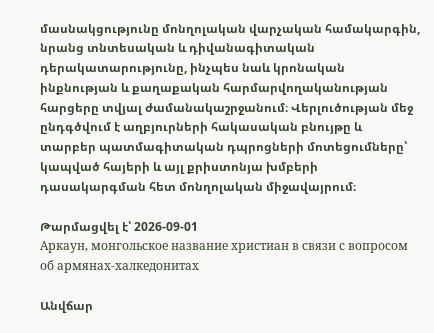մասնակցությունը մոնղոլական վարչական համակարգին, նրանց տնտեսական և դիվանագիտական դերակատարությունը, ինչպես նաև կրոնական ինքնության և քաղաքական հարմարվողականության հարցերը տվյալ ժամանակաշրջանում։ Վերլուծության մեջ ընդգծվում է աղբյուրների հակասական բնույթը և տարբեր պատմագիտական դպրոցների մոտեցումները՝ կապված հայերի և այլ քրիստոնյա խմբերի դասակարգման հետ մոնղոլական միջավայրում։

Թարմացվել է՝ 2026-09-01
Аркаун, монгольское название христиан в связи с вопросом об армянах-халкедонитах

Անվճար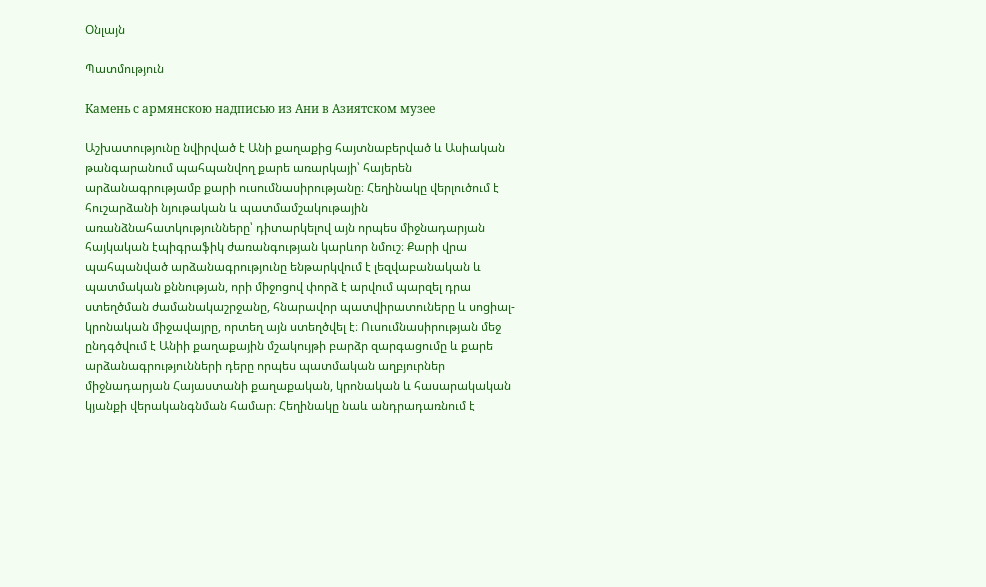Օնլայն

Պատմություն

Камень с армянскою надписью из Ани в Азиятском музее

Աշխատությունը նվիրված է Անի քաղաքից հայտնաբերված և Ասիական թանգարանում պահպանվող քարե առարկայի՝ հայերեն արձանագրությամբ քարի ուսումնասիրությանը։ Հեղինակը վերլուծում է հուշարձանի նյութական և պատմամշակութային առանձնահատկությունները՝ դիտարկելով այն որպես միջնադարյան հայկական էպիգրաֆիկ ժառանգության կարևոր նմուշ։ Քարի վրա պահպանված արձանագրությունը ենթարկվում է լեզվաբանական և պատմական քննության, որի միջոցով փորձ է արվում պարզել դրա ստեղծման ժամանակաշրջանը, հնարավոր պատվիրատուները և սոցիալ-կրոնական միջավայրը, որտեղ այն ստեղծվել է։ Ուսումնասիրության մեջ ընդգծվում է Անիի քաղաքային մշակույթի բարձր զարգացումը և քարե արձանագրությունների դերը որպես պատմական աղբյուրներ միջնադարյան Հայաստանի քաղաքական, կրոնական և հասարակական կյանքի վերականգնման համար։ Հեղինակը նաև անդրադառնում է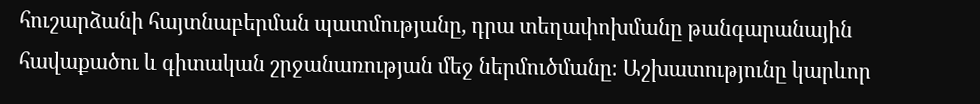հուշարձանի հայտնաբերման պատմությանը, դրա տեղափոխմանը թանգարանային հավաքածու և գիտական շրջանառության մեջ ներմուծմանը։ Աշխատությունը կարևոր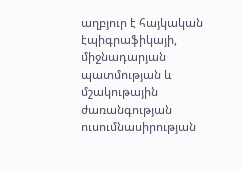աղբյուր է հայկական էպիգրաֆիկայի, միջնադարյան պատմության և մշակութային ժառանգության ուսումնասիրության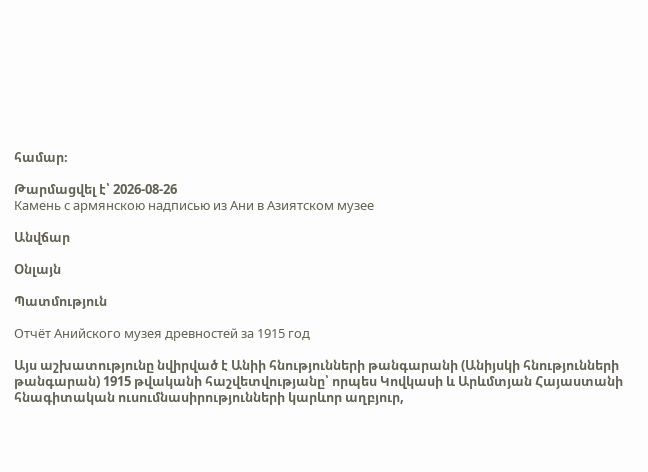համար։

Թարմացվել է՝ 2026-08-26
Камень с армянскою надписью из Ани в Азиятском музее

Անվճար

Օնլայն

Պատմություն

Отчёт Анийского музея древностей за 1915 год

Այս աշխատությունը նվիրված է Անիի հնությունների թանգարանի (Անիյսկի հնությունների թանգարան) 1915 թվականի հաշվետվությանը՝ որպես Կովկասի և Արևմտյան Հայաստանի հնագիտական ուսումնասիրությունների կարևոր աղբյուր,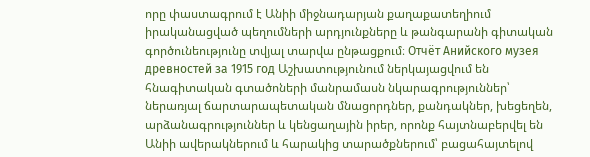որը փաստագրում է Անիի միջնադարյան քաղաքատեղիում իրականացված պեղումների արդյունքները և թանգարանի գիտական գործունեությունը տվյալ տարվա ընթացքում։ Отчёт Анийского музея древностей за 1915 год Աշխատությունում ներկայացվում են հնագիտական գտածոների մանրամասն նկարագրություններ՝ ներառյալ ճարտարապետական մնացորդներ, քանդակներ, խեցեղեն, արձանագրություններ և կենցաղային իրեր, որոնք հայտնաբերվել են Անիի ավերակներում և հարակից տարածքներում՝ բացահայտելով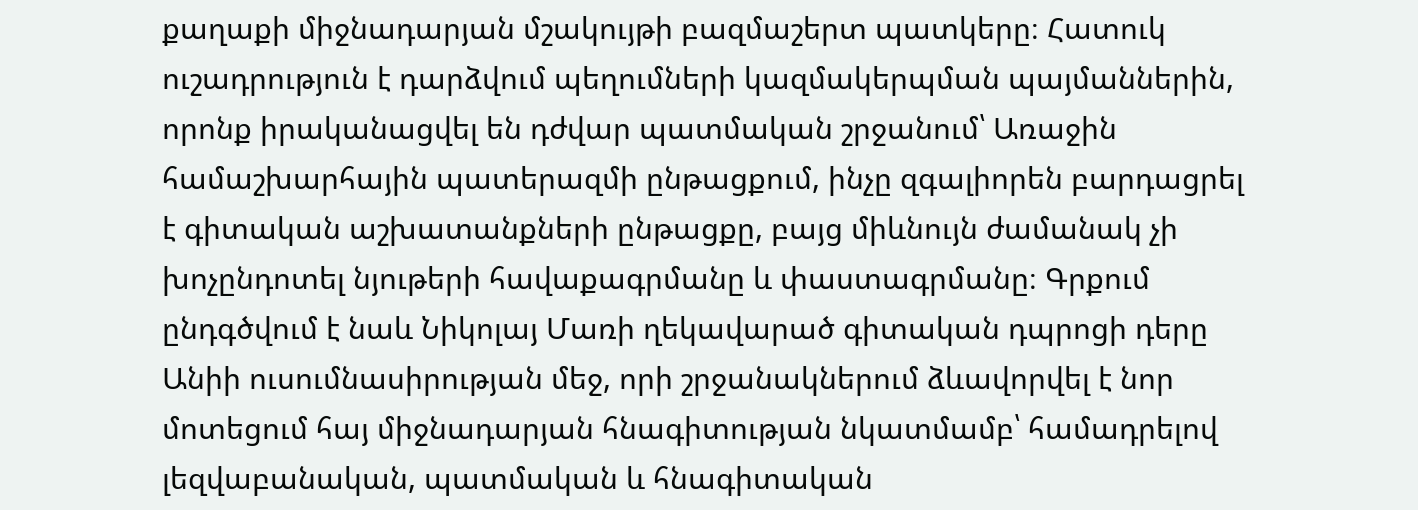քաղաքի միջնադարյան մշակույթի բազմաշերտ պատկերը։ Հատուկ ուշադրություն է դարձվում պեղումների կազմակերպման պայմաններին, որոնք իրականացվել են դժվար պատմական շրջանում՝ Առաջին համաշխարհային պատերազմի ընթացքում, ինչը զգալիորեն բարդացրել է գիտական աշխատանքների ընթացքը, բայց միևնույն ժամանակ չի խոչընդոտել նյութերի հավաքագրմանը և փաստագրմանը։ Գրքում ընդգծվում է նաև Նիկոլայ Մառի ղեկավարած գիտական դպրոցի դերը Անիի ուսումնասիրության մեջ, որի շրջանակներում ձևավորվել է նոր մոտեցում հայ միջնադարյան հնագիտության նկատմամբ՝ համադրելով լեզվաբանական, պատմական և հնագիտական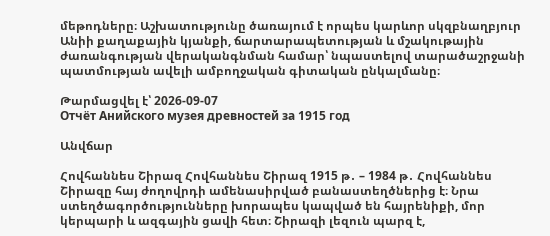մեթոդները։ Աշխատությունը ծառայում է որպես կարևոր սկզբնաղբյուր Անիի քաղաքային կյանքի, ճարտարապետության և մշակութային ժառանգության վերականգնման համար՝ նպաստելով տարածաշրջանի պատմության ավելի ամբողջական գիտական ընկալմանը։

Թարմացվել է՝ 2026-09-07
Отчёт Анийского музея древностей за 1915 год

Անվճար

Հովհաննես Շիրազ Հովհաննես Շիրազ 1915 թ․ – 1984 թ․ Հովհաննես Շիրազը հայ ժողովրդի ամենասիրված բանաստեղծներից է։ Նրա ստեղծագործությունները խորապես կապված են հայրենիքի, մոր կերպարի և ազգային ցավի հետ։ Շիրազի լեզուն պարզ է,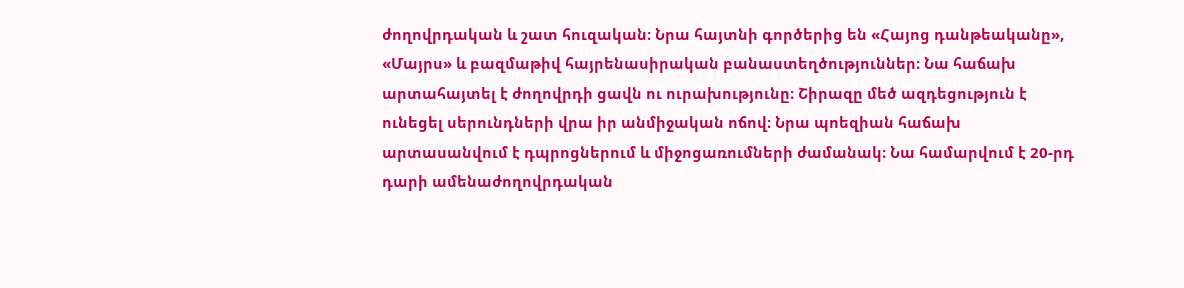ժողովրդական և շատ հուզական։ Նրա հայտնի գործերից են «Հայոց դանթեականը», «Մայրս» և բազմաթիվ հայրենասիրական բանաստեղծություններ։ Նա հաճախ արտահայտել է ժողովրդի ցավն ու ուրախությունը։ Շիրազը մեծ ազդեցություն է ունեցել սերունդների վրա իր անմիջական ոճով։ Նրա պոեզիան հաճախ արտասանվում է դպրոցներում և միջոցառումների ժամանակ։ Նա համարվում է 20-րդ դարի ամենաժողովրդական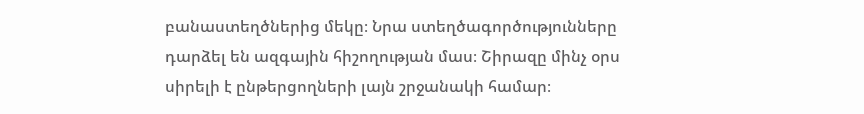բանաստեղծներից մեկը։ Նրա ստեղծագործությունները դարձել են ազգային հիշողության մաս։ Շիրազը մինչ օրս սիրելի է ընթերցողների լայն շրջանակի համար։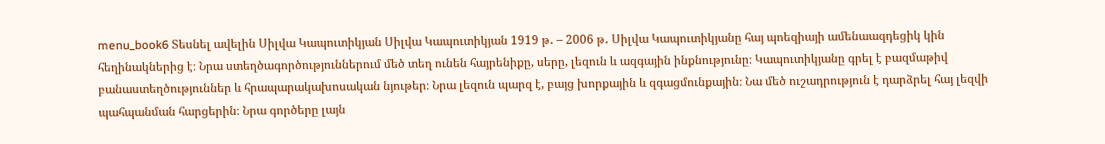menu_book6 Տեսնել ավելին Սիլվա Կապուտիկյան Սիլվա Կապուտիկյան 1919 թ․ – 2006 թ․ Սիլվա Կապուտիկյանը հայ պոեզիայի ամենաազդեցիկ կին հեղինակներից է։ Նրա ստեղծագործություններում մեծ տեղ ունեն հայրենիքը, սերը, լեզուն և ազգային ինքնությունը։ Կապուտիկյանը գրել է բազմաթիվ բանաստեղծություններ և հրապարակախոսական նյութեր։ Նրա լեզուն պարզ է, բայց խորքային և զգացմունքային։ Նա մեծ ուշադրություն է դարձրել հայ լեզվի պահպանման հարցերին։ Նրա գործերը լայն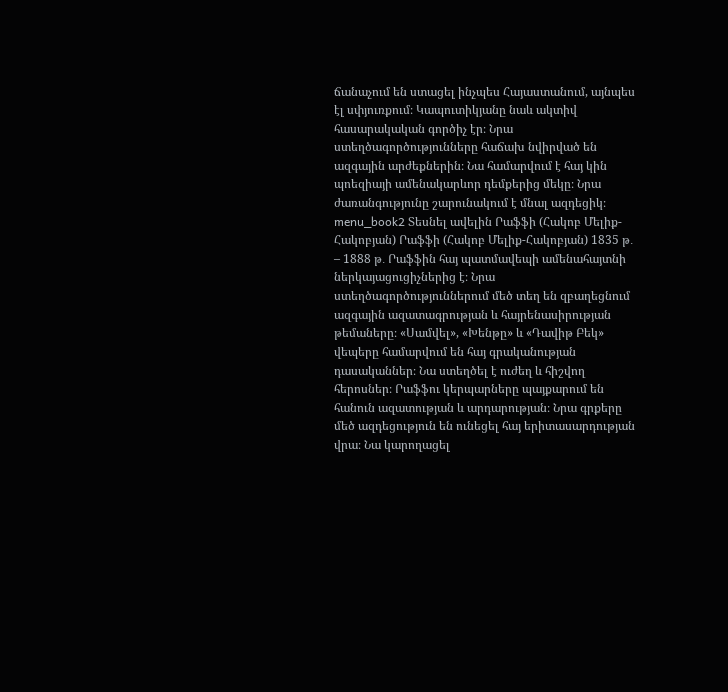ճանաչում են ստացել ինչպես Հայաստանում, այնպես էլ սփյուռքում։ Կապուտիկյանը նաև ակտիվ հասարակական գործիչ էր։ Նրա ստեղծագործությունները հաճախ նվիրված են ազգային արժեքներին։ Նա համարվում է հայ կին պոեզիայի ամենակարևոր դեմքերից մեկը։ Նրա ժառանգությունը շարունակում է մնալ ազդեցիկ։ menu_book2 Տեսնել ավելին Րաֆֆի (Հակոբ Մելիք-Հակոբյան) Րաֆֆի (Հակոբ Մելիք-Հակոբյան) 1835 թ․ – 1888 թ․ Րաֆֆին հայ պատմավեպի ամենահայտնի ներկայացուցիչներից է։ Նրա ստեղծագործություններում մեծ տեղ են զբաղեցնում ազգային ազատագրության և հայրենասիրության թեմաները։ «Սամվել», «Խենթը» և «Դավիթ Բեկ» վեպերը համարվում են հայ գրականության դասականներ։ Նա ստեղծել է ուժեղ և հիշվող հերոսներ։ Րաֆֆու կերպարները պայքարում են հանուն ազատության և արդարության։ Նրա գրքերը մեծ ազդեցություն են ունեցել հայ երիտասարդության վրա։ Նա կարողացել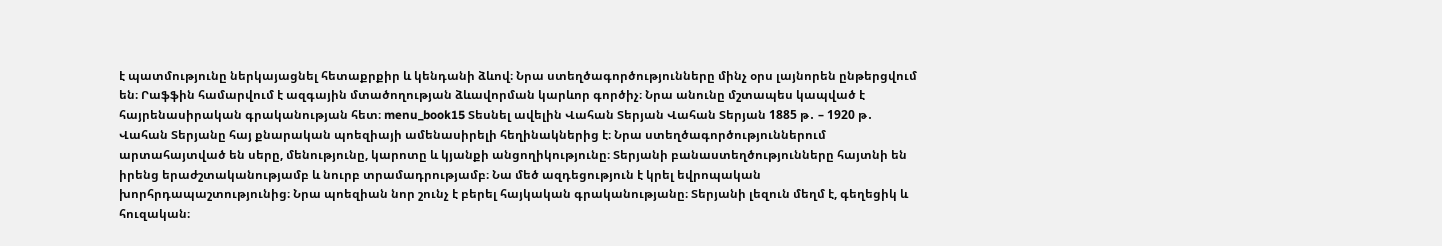է պատմությունը ներկայացնել հետաքրքիր և կենդանի ձևով։ Նրա ստեղծագործությունները մինչ օրս լայնորեն ընթերցվում են։ Րաֆֆին համարվում է ազգային մտածողության ձևավորման կարևոր գործիչ։ Նրա անունը մշտապես կապված է հայրենասիրական գրականության հետ։ menu_book15 Տեսնել ավելին Վահան Տերյան Վահան Տերյան 1885 թ․ – 1920 թ․ Վահան Տերյանը հայ քնարական պոեզիայի ամենասիրելի հեղինակներից է։ Նրա ստեղծագործություններում արտահայտված են սերը, մենությունը, կարոտը և կյանքի անցողիկությունը։ Տերյանի բանաստեղծությունները հայտնի են իրենց երաժշտականությամբ և նուրբ տրամադրությամբ։ Նա մեծ ազդեցություն է կրել եվրոպական խորհրդապաշտությունից։ Նրա պոեզիան նոր շունչ է բերել հայկական գրականությանը։ Տերյանի լեզուն մեղմ է, գեղեցիկ և հուզական։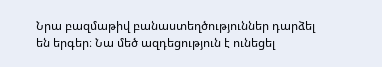Նրա բազմաթիվ բանաստեղծություններ դարձել են երգեր։ Նա մեծ ազդեցություն է ունեցել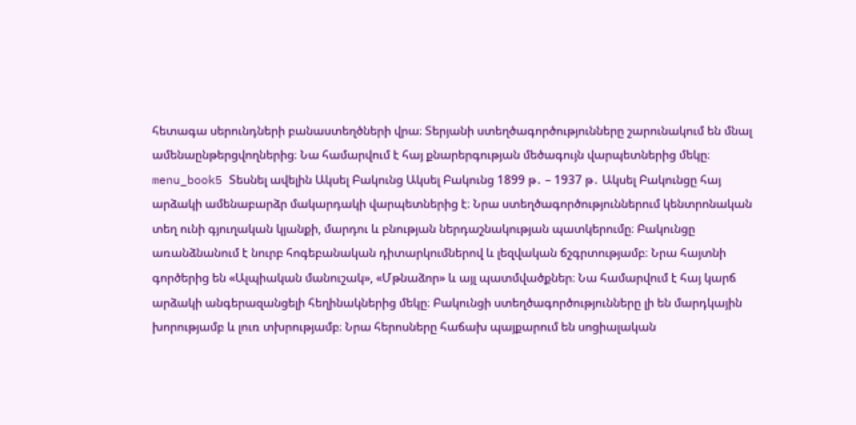հետագա սերունդների բանաստեղծների վրա։ Տերյանի ստեղծագործությունները շարունակում են մնալ ամենաընթերցվողներից։ Նա համարվում է հայ քնարերգության մեծագույն վարպետներից մեկը։ menu_book5 Տեսնել ավելին Ակսել Բակունց Ակսել Բակունց 1899 թ․ – 1937 թ․ Ակսել Բակունցը հայ արձակի ամենաբարձր մակարդակի վարպետներից է։ Նրա ստեղծագործություններում կենտրոնական տեղ ունի գյուղական կյանքի, մարդու և բնության ներդաշնակության պատկերումը։ Բակունցը առանձնանում է նուրբ հոգեբանական դիտարկումներով և լեզվական ճշգրտությամբ։ Նրա հայտնի գործերից են «Ալպիական մանուշակ», «Մթնաձոր» և այլ պատմվածքներ։ Նա համարվում է հայ կարճ արձակի անգերազանցելի հեղինակներից մեկը։ Բակունցի ստեղծագործությունները լի են մարդկային խորությամբ և լուռ տխրությամբ։ Նրա հերոսները հաճախ պայքարում են սոցիալական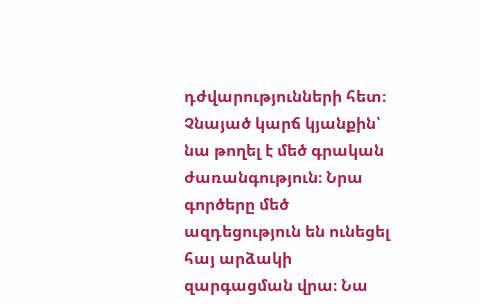դժվարությունների հետ։ Չնայած կարճ կյանքին՝ նա թողել է մեծ գրական ժառանգություն։ Նրա գործերը մեծ ազդեցություն են ունեցել հայ արձակի զարգացման վրա։ Նա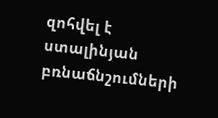զոհվել է ստալինյան բռնաճնշումների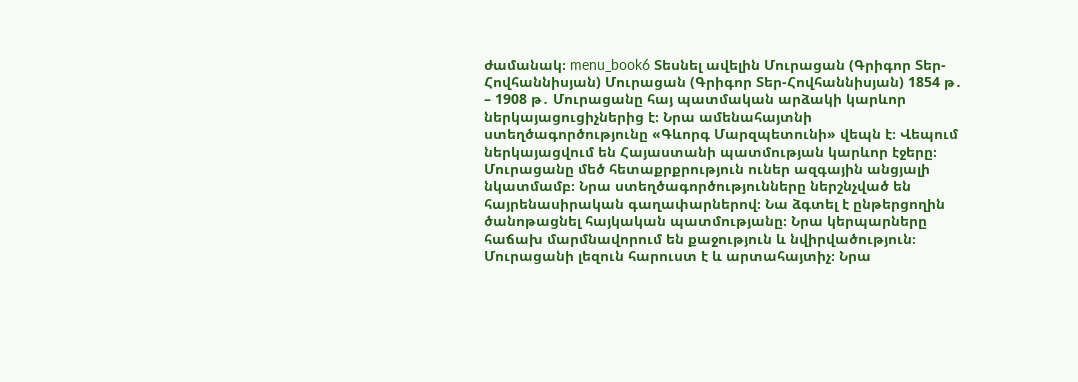ժամանակ։ menu_book6 Տեսնել ավելին Մուրացան (Գրիգոր Տեր-Հովհաննիսյան) Մուրացան (Գրիգոր Տեր-Հովհաննիսյան) 1854 թ․ – 1908 թ․ Մուրացանը հայ պատմական արձակի կարևոր ներկայացուցիչներից է։ Նրա ամենահայտնի ստեղծագործությունը «Գևորգ Մարզպետունի» վեպն է։ Վեպում ներկայացվում են Հայաստանի պատմության կարևոր էջերը։ Մուրացանը մեծ հետաքրքրություն ուներ ազգային անցյալի նկատմամբ։ Նրա ստեղծագործությունները ներշնչված են հայրենասիրական գաղափարներով։ Նա ձգտել է ընթերցողին ծանոթացնել հայկական պատմությանը։ Նրա կերպարները հաճախ մարմնավորում են քաջություն և նվիրվածություն։ Մուրացանի լեզուն հարուստ է և արտահայտիչ։ Նրա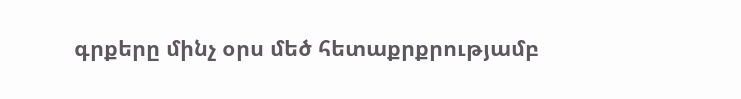գրքերը մինչ օրս մեծ հետաքրքրությամբ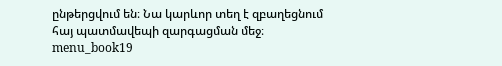ընթերցվում են։ Նա կարևոր տեղ է զբաղեցնում հայ պատմավեպի զարգացման մեջ։ menu_book19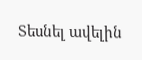Տեսնել ավելին